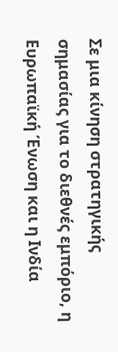Σε μια κίνηση στρατηγικής σημασίας για το διεθνές εμπόριο, η Ευρωπαϊκή Ένωση και η Ινδία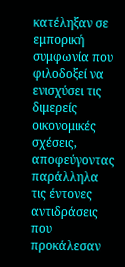κατέληξαν σε εμπορική συμφωνία που φιλοδοξεί να ενισχύσει τις διμερείς οικονομικές σχέσεις, αποφεύγοντας παράλληλα τις έντονες αντιδράσεις που προκάλεσαν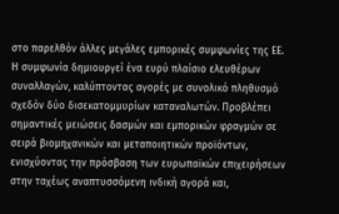στο παρελθόν άλλες μεγάλες εμπορικές συμφωνίες της ΕΕ.
Η συμφωνία δημιουργεί ένα ευρύ πλαίσιο ελευθέρων συναλλαγών, καλύπτοντας αγορές με συνολικό πληθυσμό σχεδόν δύο δισεκατομμυρίων καταναλωτών. Προβλέπει σημαντικές μειώσεις δασμών και εμπορικών φραγμών σε σειρά βιομηχανικών και μεταποιητικών προϊόντων, ενισχύοντας την πρόσβαση των ευρωπαϊκών επιχειρήσεων στην ταχέως αναπτυσσόμενη ινδική αγορά και,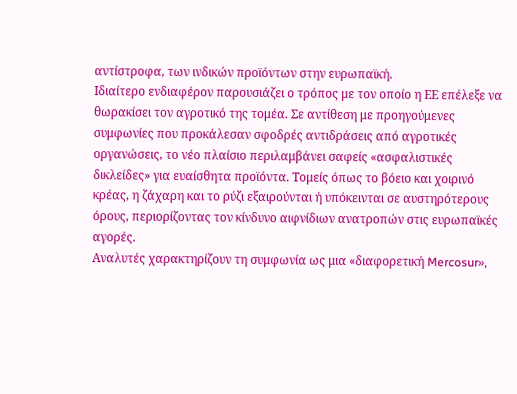αντίστροφα, των ινδικών προϊόντων στην ευρωπαϊκή.
Ιδιαίτερο ενδιαφέρον παρουσιάζει ο τρόπος με τον οποίο η ΕΕ επέλεξε να θωρακίσει τον αγροτικό της τομέα. Σε αντίθεση με προηγούμενες συμφωνίες που προκάλεσαν σφοδρές αντιδράσεις από αγροτικές οργανώσεις, το νέο πλαίσιο περιλαμβάνει σαφείς «ασφαλιστικές δικλείδες» για ευαίσθητα προϊόντα. Τομείς όπως το βόειο και χοιρινό κρέας, η ζάχαρη και το ρύζι εξαιρούνται ή υπόκεινται σε αυστηρότερους όρους, περιορίζοντας τον κίνδυνο αιφνίδιων ανατροπών στις ευρωπαϊκές αγορές.
Αναλυτές χαρακτηρίζουν τη συμφωνία ως μια «διαφορετική Mercosur»,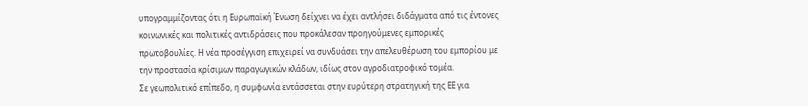υπογραμμίζοντας ότι η Ευρωπαϊκή Ένωση δείχνει να έχει αντλήσει διδάγματα από τις έντονες κοινωνικές και πολιτικές αντιδράσεις που προκάλεσαν προηγούμενες εμπορικές πρωτοβουλίες. Η νέα προσέγγιση επιχειρεί να συνδυάσει την απελευθέρωση του εμπορίου με την προστασία κρίσιμων παραγωγικών κλάδων, ιδίως στον αγροδιατροφικό τομέα.
Σε γεωπολιτικό επίπεδο, η συμφωνία εντάσσεται στην ευρύτερη στρατηγική της ΕΕ για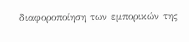διαφοροποίηση των εμπορικών της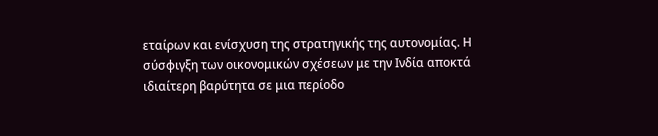εταίρων και ενίσχυση της στρατηγικής της αυτονομίας. Η σύσφιγξη των οικονομικών σχέσεων με την Ινδία αποκτά ιδιαίτερη βαρύτητα σε μια περίοδο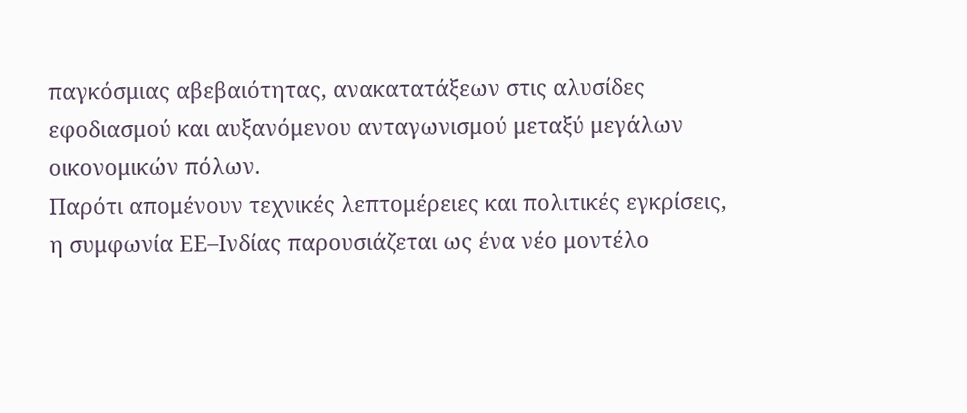παγκόσμιας αβεβαιότητας, ανακατατάξεων στις αλυσίδες εφοδιασμού και αυξανόμενου ανταγωνισμού μεταξύ μεγάλων οικονομικών πόλων.
Παρότι απομένουν τεχνικές λεπτομέρειες και πολιτικές εγκρίσεις, η συμφωνία ΕΕ–Ινδίας παρουσιάζεται ως ένα νέο μοντέλο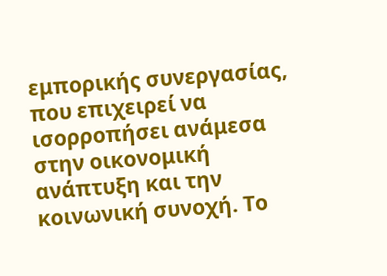εμπορικής συνεργασίας, που επιχειρεί να ισορροπήσει ανάμεσα στην οικονομική ανάπτυξη και την κοινωνική συνοχή. Το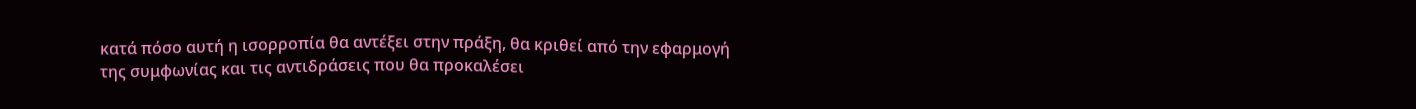κατά πόσο αυτή η ισορροπία θα αντέξει στην πράξη, θα κριθεί από την εφαρμογή της συμφωνίας και τις αντιδράσεις που θα προκαλέσει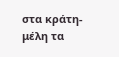στα κράτη-μέλη τα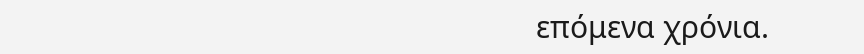επόμενα χρόνια.